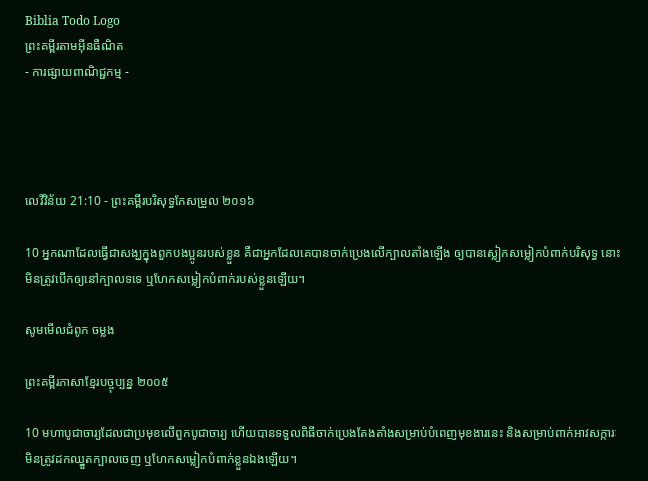Biblia Todo Logo
ព្រះគម្ពីរតាមអ៊ីនធឺណិត
- ការផ្សាយពាណិជ្ជកម្ម -




លេវី‌វិន័យ 21:10 - ព្រះគម្ពីរបរិសុទ្ធកែសម្រួល ២០១៦

10 អ្នកណាដែលធ្វើជាសង្ឃក្នុងពួកបង‌ប្អូនរបស់ខ្លួន គឺជាអ្នកដែលគេបានចាក់ប្រេងលើក្បាលតាំងឡើង ឲ្យបានស្លៀកសម្លៀក‌បំពាក់បរិសុទ្ធ នោះមិនត្រូវបើកឲ្យនៅក្បាលទទេ ឬហែកសម្លៀក‌បំពាក់របស់ខ្លួនឡើយ។

សូមមើលជំពូក ចម្លង

ព្រះគម្ពីរភាសាខ្មែរបច្ចុប្បន្ន ២០០៥

10 មហាបូជា‌ចារ្យដែលជាប្រមុខលើពួកបូជា‌ចារ្យ ហើយបានទទួលពិធីចាក់ប្រេងតែង‌តាំងសម្រាប់បំពេញមុខងារនេះ និងសម្រាប់ពាក់អាវសក្ការៈ មិនត្រូវដកឈ្នួតក្បាលចេញ ឬហែកសម្លៀក‌បំពាក់ខ្លួនឯងឡើយ។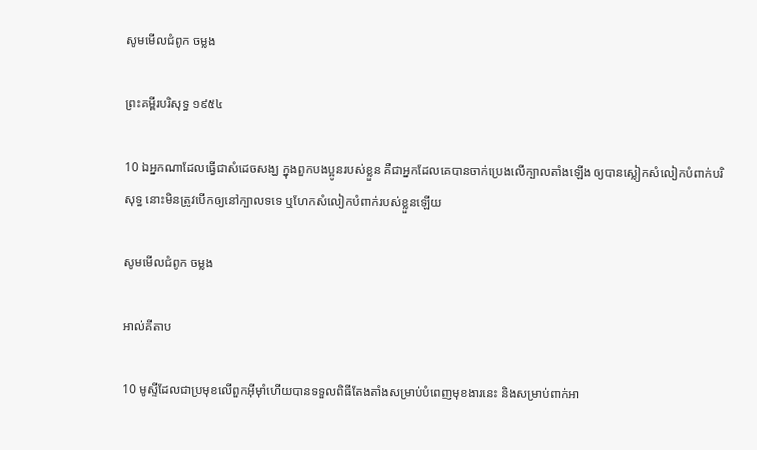សូមមើលជំពូក ចម្លង

ព្រះគម្ពីរបរិសុទ្ធ ១៩៥៤

10 ឯអ្នកណាដែលធ្វើជាសំដេចសង្ឃ ក្នុងពួកបងប្អូនរបស់ខ្លួន គឺជាអ្នកដែលគេបានចាក់ប្រេងលើក្បាលតាំងឡើង ឲ្យបានស្លៀកសំលៀក‌បំពាក់បរិសុទ្ធ នោះមិនត្រូវបើកឲ្យនៅក្បាលទទេ ឬហែកសំលៀក‌បំពាក់របស់ខ្លួនឡើយ

សូមមើលជំពូក ចម្លង

អាល់គីតាប

10 មូស្ទីដែលជាប្រមុខលើពួកអ៊ីមុាំហើយបានទទួលពិធីតែង‌តាំងសម្រាប់បំពេញមុខងារនេះ និងសម្រាប់ពាក់អា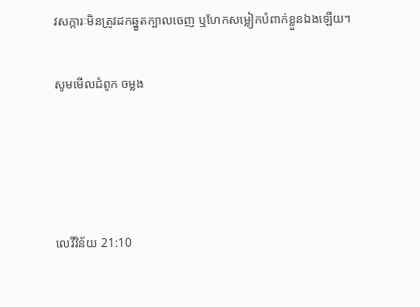វសក្ការៈមិនត្រូវដកឆ្នួតក្បាលចេញ ឬហែកសម្លៀកបំពាក់ខ្លួនឯងឡើយ។

សូមមើលជំពូក ចម្លង




លេវី‌វិន័យ 21:10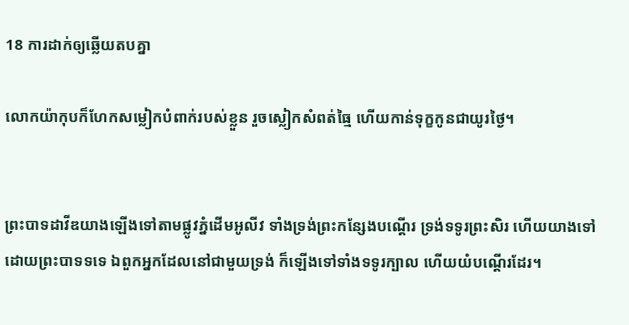18 ការដាក់ឲ្យឆ្លើយតបគ្នា

លោកយ៉ាកុបក៏ហែកសម្លៀក‌បំពាក់របស់ខ្លួន រួចស្លៀកសំពត់ធ្មៃ ហើយកាន់ទុក្ខកូនជាយូរថ្ងៃ។


ព្រះបាទដាវីឌយាងឡើងទៅតាមផ្លូវភ្នំដើមអូលីវ ទាំងទ្រង់ព្រះ‌កន្សែងបណ្តើរ ទ្រង់ទទូរព្រះ‌សិរ ហើយយាងទៅដោយព្រះ‌បាទទទេ ឯពួកអ្នកដែលនៅជា‌មួយទ្រង់ ក៏ឡើងទៅទាំងទទូរក្បាល ហើយយំបណ្តើរដែរ។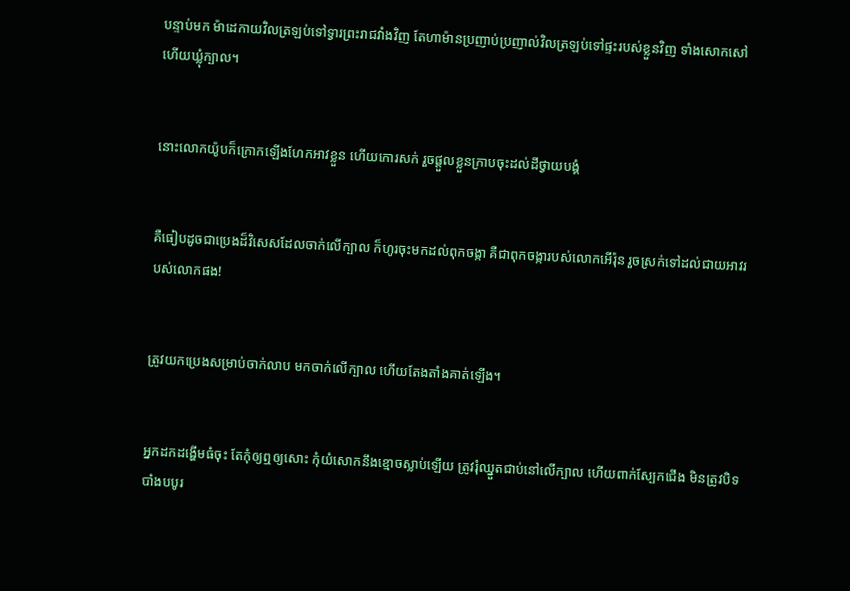បន្ទាប់មក ម៉ា‌ដេកាយវិលត្រឡប់ទៅទ្វារព្រះ‌រាជ‌វាំងវិញ តែហាម៉ានប្រញាប់‌ប្រញាល់វិលត្រឡប់ទៅផ្ទះរបស់ខ្លួនវិញ ទាំងសោក‌សៅ ហើយឃ្លុំក្បាល។


នោះលោកយ៉ូបក៏ក្រោកឡើងហែកអាវខ្លួន ហើយកោរសក់ រួចផ្តួលខ្លួនក្រាបចុះដល់ដីថ្វាយបង្គំ


គឺធៀបដូចជាប្រេងដ៏វិសេសដែលចាក់លើក្បាល ក៏ហូរចុះមកដល់ពុកចង្កា គឺជាពុកចង្ការបស់លោកអើរ៉ុន រួចស្រក់ទៅដល់ជាយអាវរបស់លោកផង!


ត្រូវយកប្រេងសម្រាប់ចាក់លាប មកចាក់លើក្បាល ហើយតែងតាំងគាត់ឡើង។


អ្នកដកដង្ហើមធំចុះ តែកុំឲ្យឮឲ្យសោះ កុំយំសោកនឹងខ្មោចស្លាប់ឡើយ ត្រូវរុំឈ្នួតជាប់នៅលើក្បាល ហើយពាក់ស្បែកជើង មិនត្រូវបិទបាំងបបូរ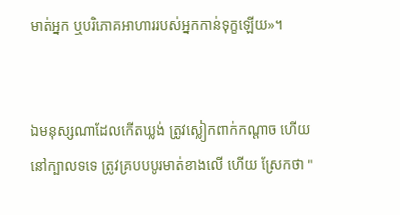មាត់អ្នក ឬបរិភោគអាហាររបស់អ្នកកាន់ទុក្ខឡើយ»។


ឯមនុស្សណាដែលកើតឃ្លង់ ត្រូវស្លៀក‌ពាក់កណ្តាច ហើយនៅក្បាលទទេ ត្រូវគ្របបបូរ‌មាត់ខាងលើ ហើយ ស្រែកថា "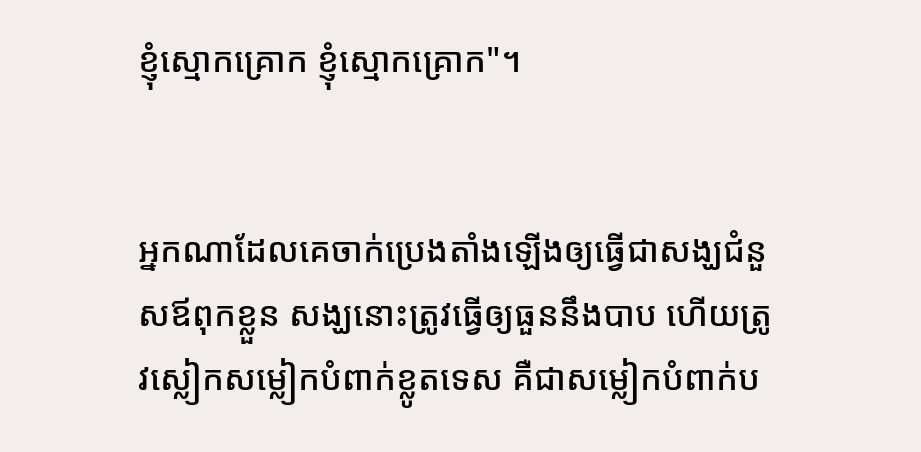ខ្ញុំស្មោក‌គ្រោក ខ្ញុំស្មោក‌គ្រោក"។


អ្នកណាដែលគេចាក់ប្រេងតាំងឡើងឲ្យធ្វើជាសង្ឃជំនួសឪពុកខ្លួន សង្ឃនោះត្រូវធ្វើឲ្យធួននឹងបាប ហើយត្រូវស្លៀកសម្លៀក‌បំពាក់ខ្លូត‌ទេស គឺជាសម្លៀក‌បំពាក់ប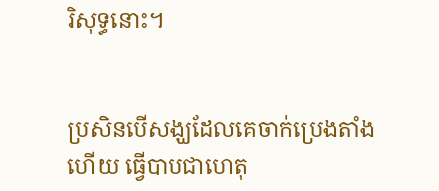រិសុទ្ធនោះ។


ប្រសិនបើសង្ឃដែលគេចាក់ប្រេងតាំងហើយ ធ្វើបាបជាហេតុ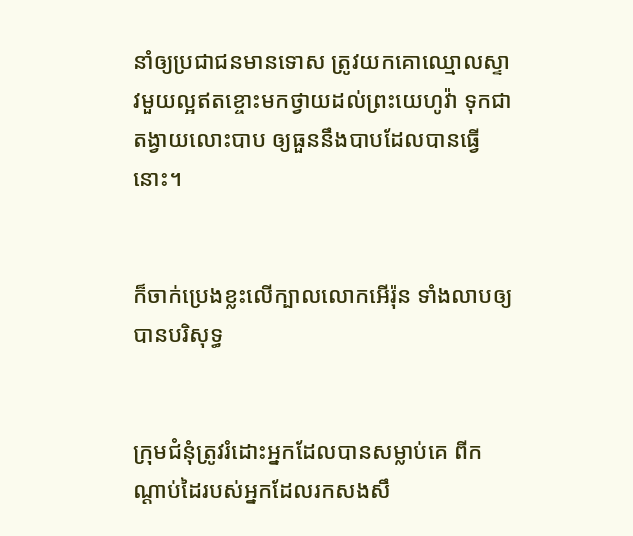នាំឲ្យប្រជាជនមានទោស ត្រូវយកគោឈ្មោលស្ទាវមួយល្អឥតខ្ចោះមកថ្វាយដល់ព្រះ‌យេហូវ៉ា ទុកជាតង្វាយលោះបាប ឲ្យធួននឹងបាបដែលបានធ្វើនោះ។


ក៏ចាក់ប្រេងខ្លះលើក្បាលលោកអើរ៉ុន ទាំងលាបឲ្យបានបរិសុទ្ធ


ក្រុមជំនុំត្រូវរំដោះអ្នកដែលបានសម្លាប់គេ ពីកណ្ដាប់ដៃរបស់អ្នកដែលរកសង‌សឹ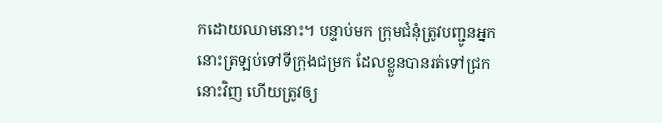កដោយឈាមនោះ។ បន្ទាប់មក ក្រុមជំនុំត្រូវបញ្ជូនអ្នកនោះត្រឡប់ទៅទីក្រុងជម្រក ដែលខ្លួនបានរត់ទៅជ្រកនោះវិញ ហើយត្រូវឲ្យ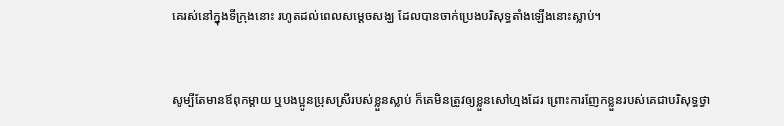គេរស់នៅក្នុងទីក្រុងនោះ រហូតដល់ពេលសម្ដេចសង្ឃ ដែលបានចាក់ប្រេងបរិសុទ្ធតាំងឡើងនោះស្លាប់។


សូម្បីតែមានឪពុកម្តាយ ឬបងប្អូនប្រុសស្រីរបស់ខ្លួនស្លាប់ ក៏គេមិនត្រូវឲ្យខ្លួនសៅ‌ហ្មងដែរ ព្រោះការញែកខ្លួនរបស់គេជាបរិសុទ្ធថ្វា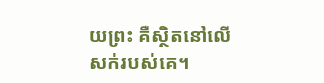យព្រះ គឺស្ថិតនៅលើសក់របស់គេ។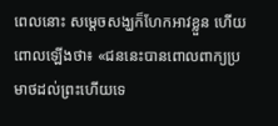ពេលនោះ សម្ដេចសង្ឃក៏ហែកអាវខ្លួន ហើយពោលឡើងថា៖ «ជននេះបានពោលពាក្យប្រមាថដល់ព្រះហើយទេ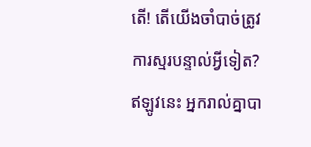តើ! តើយើងចាំបាច់ត្រូវការស្មរបន្ទាល់អ្វីទៀត? ឥឡូវនេះ អ្នករាល់គ្នាបា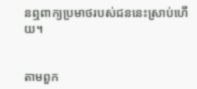នឮពាក្យប្រមាថរបស់ជននេះស្រាប់ហើយ។


តាមពួក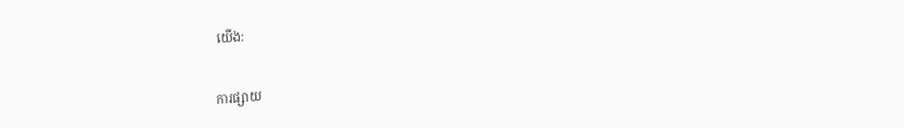យើង:

ការផ្សាយ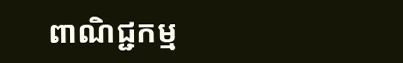ពាណិជ្ជកម្ម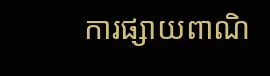ការផ្សាយពាណិ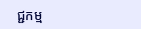ជ្ជកម្ម